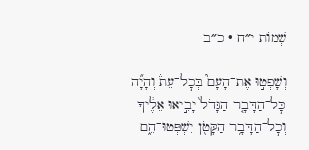שְׁמוֹת י״ח · כ״ב

וְשָׁפְט֣וּ אֶת־הָעָם֮ בְּכׇל־עֵת֒ וְהָיָ֞ה כׇּל־הַדָּבָ֤ר הַגָּדֹל֙ יָבִ֣יאוּ אֵלֶ֔יךָ וְכׇל־הַדָּבָ֥ר הַקָּטֹ֖ן יִשְׁפְּטוּ־הֵ֑ם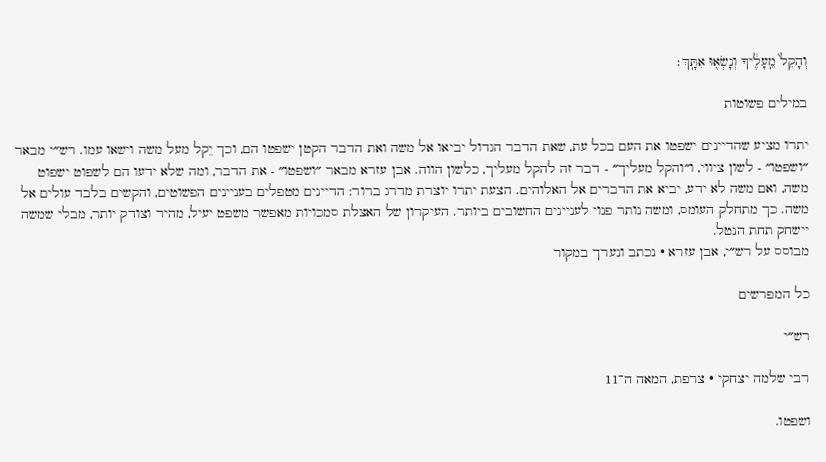וְהָקֵל֙ מֵֽעָלֶ֔יךָ וְנָשְׂא֖וּ אִתָּֽךְ׃

במילים פשוטות

יתרו מציע שהדיינים ישפטו את העם בכל עת, שאת הדבר הגדול יביאו אל משה ואת הדבר הקטן ישפטו הם, וכך יֵקל מעל משה וישאו עמו. רש״י מבאר ״ושפטו״ - לשון ציווי, ו״והקל מעליך״ - דבר זה להקל מעליך, כלשון הווה. אבן עזרא מבאר ״ושפטו״ - את הדבר, ומה שלא ידעו הם לשפוט ישפוט משה, ואם משה לא ידע, יביא את הדברים אל האלוהים. הצעת יתרו יוצרת מדרג ברור: הדיינים מטפלים בעניינים הפשוטים, והקשים בלבד עולים אל משה. כך מתחלק העומס, ומשה נותר פנוי לעניינים החשובים ביותר. העיקרון של האצלת סמכויות מאפשר משפט יעיל, מהיר וצודק יותר, מבלי שמשה יישחק תחת הנטל.
מבוסס על רש״י, אבן עזרא · נכתב ונערך במקור

כל המפרשים

רש״י

רבי שלמה יצחקי · צרפת, המאה ה־11

ושפטו.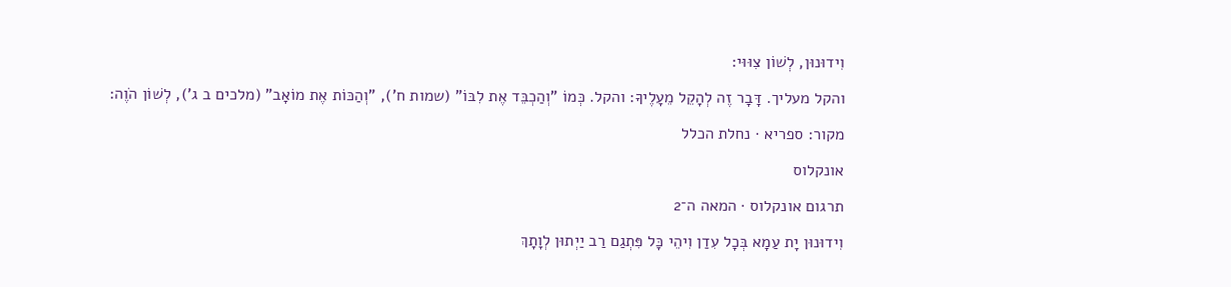וִידוּנוּן, לְשׁוֹן צִוּוּי:

והקל מעליך. דָּבָר זֶה לְהָקֵל מֵעָלֶיךָ: והקל. כְּמוֹ "וְהַכְבֵּד אֶת לִבּוֹ" (שמות ח'), "וְהַכּוֹת אֶת מוֹאָב" (מלכים ב ג'), לְשׁוֹן הֹוֶה:

מקור: ספריא · נחלת הכלל

אונקלוס

תרגום אונקלוס · המאה ה־2

וִידוּנוּן יָת עַמָא בְּכָל עִדַן וִיהֵי כָּל פִּתְגַם רַב יַיְתוּן לְוָתָךְ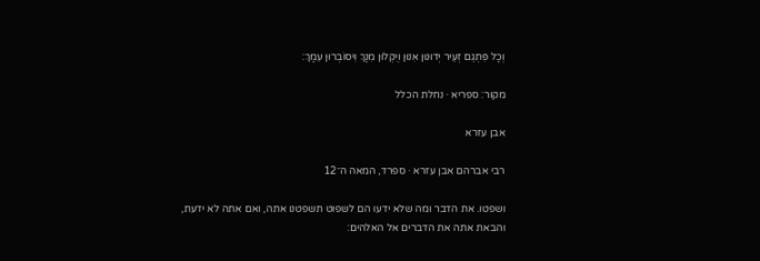וְכָל פִּתְגַם זְעֵיר יְדוּנוּן אִנוּן וְיִקְלוּן מִנָךְ וִיסוֹבְרוּן עִמָךְ:

מקור: ספריא · נחלת הכלל

אבן עזרא

רבי אברהם אבן עזרא · ספרד, המאה ה־12

ושפטו. את הדבר ומה שלא ידעו הם לשפוט תשפטנו אתה, ואם אתה לא ידעת, והבאת אתה את הדברים אל האלהים: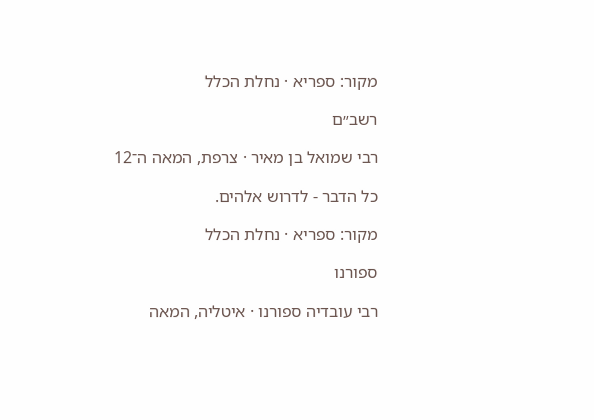מקור: ספריא · נחלת הכלל

רשב״ם

רבי שמואל בן מאיר · צרפת, המאה ה־12

כל הדבר - לדרוש אלהים.

מקור: ספריא · נחלת הכלל

ספורנו

רבי עובדיה ספורנו · איטליה, המאה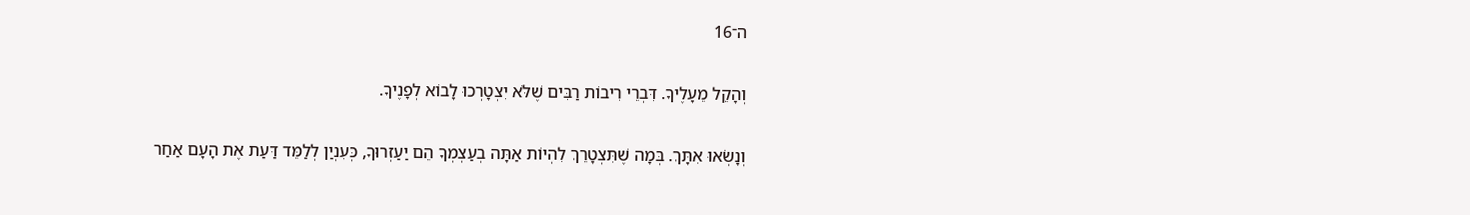ה־16

וְהָקֵל מֵעָלֶיךָ. דִּבְרֵי רִיבוֹת רַבִּים שֶׁלֹּא יִצְטָרְכוּ לָבוֹא לְפָנֶיךָ.

וְנָשְׂאוּ אִתָּךְ. בְּמָה שֶׁתִּצְטָרֵךְ לִהְיוֹת אַתָּה בְעַצְמְךָ הֵם יַעַזְרוּךָ, כְּעִנְיַן לְלַמֵּד דַּעַת אֶת הָעָם אַחַר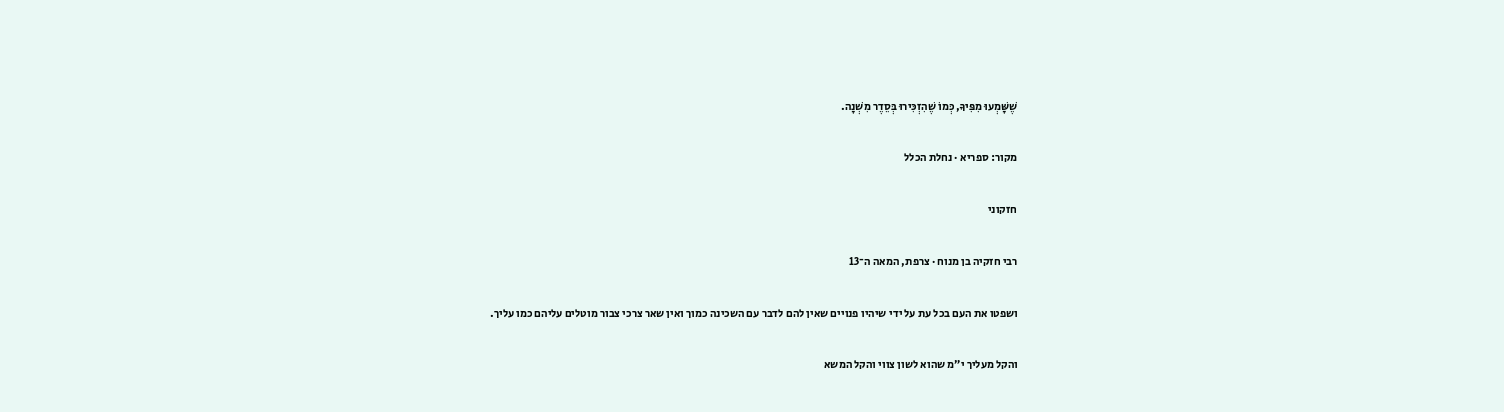שֶׁשָּׁמְעוּ מִפִּיךָ, כְּמוֹ שֶׁהִזְכִּירוּ בְּסֵדֶר מִשְׁנָה.

מקור: ספריא · נחלת הכלל

חזקוני

רבי חזקיה בן מנוח · צרפת, המאה ה־13

ושפטו את העם בכל עת על ידי שיהיו פנויים שאין להם לדבר עם השכינה כמוך ואין שאר צרכי צבור מוטלים עליהם כמו עליך.

והקל מעליך י״מ שהוא לשון צווי והקל המשא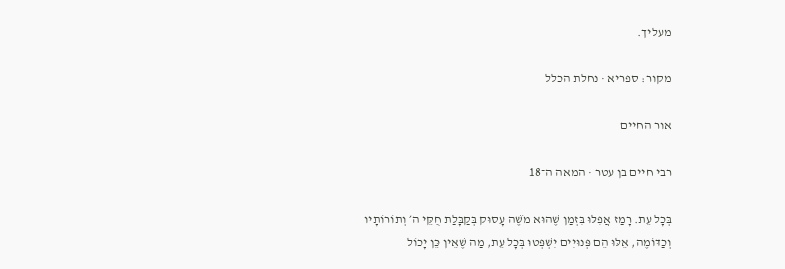מעליך.

מקור: ספריא · נחלת הכלל

אור החיים

רבי חיים בן עטר · המאה ה־18

בְּכָל עֵת. רָמַז אֲפִלּוּ בִּזְמַן שֶׁהוּא מֹשֶׁה עָסוּק בְּקַבָּלַת חֻקֵּי ה׳ וְתוֹרוֹתָיו וְכַדּוֹמֶה, אֵלּוּ הֵם פְּנוּיִים יִשְׁפְּטוּ בְּכָל עֵת, מַה שֶׁאֵין כֵּן יָכוֹל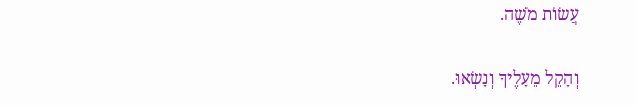עֲשׂוֹת מֹשֶׁה.

וְהָקֵל מֵעָלֶיךָ וְנָשְׂאוּ.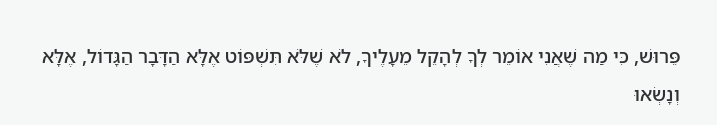פֵּרוּשׁ, כִּי מַה שֶׁאֲנִי אוֹמֵר לְךָ לְהָקֵל מֵעָלֶיךָ, לֹא שֶׁלֹּא תִּשְׁפּוֹט אֶלָּא הַדָּבָר הַגָּדוֹל, אֶלָּא וְנָשְׂאוּ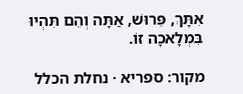אִתָּךְ, פֵּרוּשׁ, אַתָּה וְהֵם תִּהְיוּ בִּמְלָאכָה זוֹ.

מקור: ספריא · נחלת הכלל